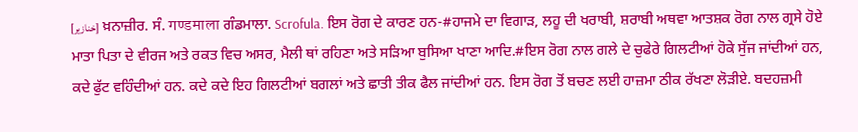[خنازیر] ਖ਼ਨਾਜ਼ੀਰ. ਸੰ. गण्डमाला ਗੰਡਮਾਲਾ. Scrofula. ਇਸ ਰੋਗ ਦੇ ਕਾਰਣ ਹਨ-#ਹਾਜਮੇ ਦਾ ਵਿਗਾੜ, ਲਹੂ ਦੀ ਖਰਾਬੀ, ਸ਼ਰਾਬੀ ਅਥਵਾ ਆਤਸ਼ਕ ਰੋਗ ਨਾਲ ਗ੍ਰਸੇ ਹੋਏ ਮਾਤਾ ਪਿਤਾ ਦੇ ਵੀਰਜ ਅਤੇ ਰਕਤ ਵਿਚ ਅਸਰ, ਮੈਲੀ ਥਾਂ ਰਹਿਣਾ ਅਤੇ ਸੜਿਆ ਬੁਸਿਆ ਖਾਣਾ ਆਦਿ.#ਇਸ ਰੋਗ ਨਾਲ ਗਲੇ ਦੇ ਚੁਫੇਰੇ ਗਿਲਟੀਆਂ ਹੋਕੇ ਸੁੱਜ ਜਾਂਦੀਆਂ ਹਨ, ਕਦੇ ਫੁੱਟ ਵਹਿੰਦੀਆਂ ਹਨ. ਕਦੇ ਕਦੇ ਇਹ ਗਿਲਟੀਆਂ ਬਗਲਾਂ ਅਤੇ ਛਾਤੀ ਤੀਕ ਫੈਲ ਜਾਂਦੀਆਂ ਹਨ. ਇਸ ਰੋਗ ਤੋਂ ਬਚਣ ਲਈ ਹਾਜ਼ਮਾ ਠੀਕ ਰੱਖਣਾ ਲੋੜੀਏ. ਬਦਹਜ਼ਮੀ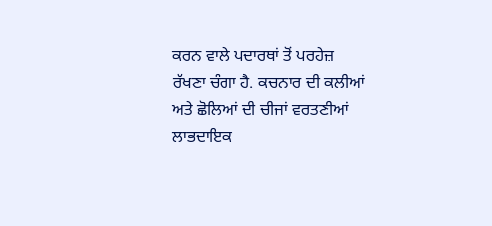ਕਰਨ ਵਾਲੇ ਪਦਾਰਥਾਂ ਤੋਂ ਪਰਹੇਜ਼ ਰੱਖਣਾ ਚੰਗਾ ਹੈ. ਕਚਨਾਰ ਦੀ ਕਲੀਆਂ ਅਤੇ ਛੋਲਿਆਂ ਦੀ ਚੀਜਾਂ ਵਰਤਣੀਆਂ ਲਾਭਦਾਇਕ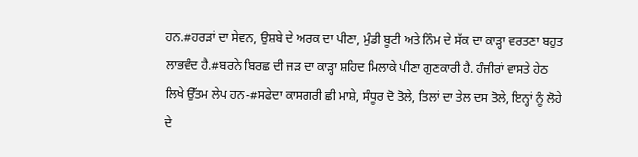ਹਨ.#ਹਰੜਾਂ ਦਾ ਸੇਵਨ, ਉਸ਼ਬੇ ਦੇ ਅਰਕ ਦਾ ਪੀਣਾ, ਮੁੰਡੀ ਬੂਟੀ ਅਤੇ ਨਿੰਮ ਦੇ ਸੱਕ ਦਾ ਕਾੜ੍ਹਾ ਵਰਤਣਾ ਬਹੁਤ ਲਾਭਵੰਦ ਹੈ.#ਬਰਨੇ ਬਿਰਛ ਦੀ ਜੜ ਦਾ ਕਾੜ੍ਹਾ ਸ਼ਹਿਦ ਮਿਲਾਕੇ ਪੀਣਾ ਗੁਣਕਾਰੀ ਹੈ. ਹੰਜੀਰਾਂ ਵਾਸਤੇ ਹੇਠ ਲਿਖੇ ਉੱਤਮ ਲੇਪ ਹਨ-#ਸਫੇਦਾ ਕਾਸਗਰੀ ਛੀ ਮਾਸ਼ੇ, ਸੰਧੂਰ ਦੋ ਤੋਲੇ, ਤਿਲਾਂ ਦਾ ਤੇਲ ਦਸ ਤੋਲੇ, ਇਨ੍ਹਾਂ ਨੂੰ ਲੋਹੇ ਦੇ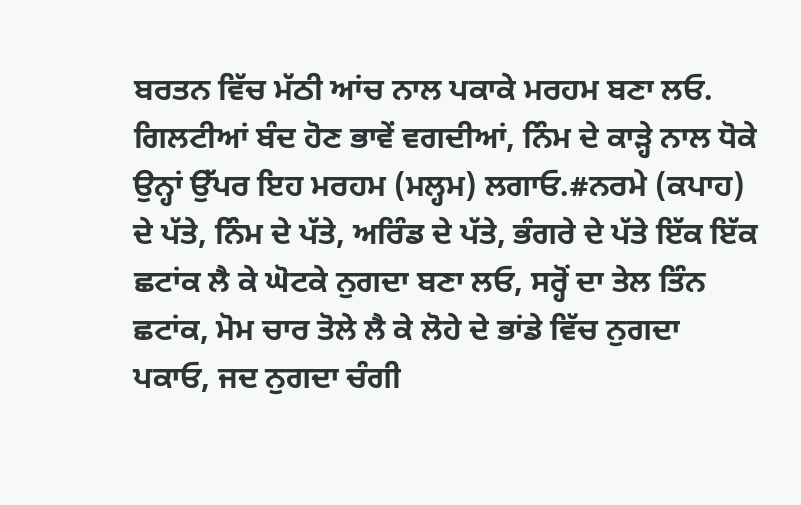ਬਰਤਨ ਵਿੱਚ ਮੱਠੀ ਆਂਚ ਨਾਲ ਪਕਾਕੇ ਮਰਹਮ ਬਣਾ ਲਓ. ਗਿਲਟੀਆਂ ਬੰਦ ਹੋਣ ਭਾਵੇਂ ਵਗਦੀਆਂ, ਨਿੰਮ ਦੇ ਕਾੜ੍ਹੇ ਨਾਲ ਧੋਕੇ ਉਨ੍ਹਾਂ ਉੱਪਰ ਇਹ ਮਰਹਮ (ਮਲ੍ਹਮ) ਲਗਾਓ.#ਨਰਮੇ (ਕਪਾਹ) ਦੇ ਪੱਤੇ, ਨਿੰਮ ਦੇ ਪੱਤੇ, ਅਰਿੰਡ ਦੇ ਪੱਤੇ, ਭੰਗਰੇ ਦੇ ਪੱਤੇ ਇੱਕ ਇੱਕ ਛਟਾਂਕ ਲੈ ਕੇ ਘੋਟਕੇ ਨੁਗਦਾ ਬਣਾ ਲਓ, ਸਰ੍ਹੋਂ ਦਾ ਤੇਲ ਤਿੰਨ ਛਟਾਂਕ, ਮੋਮ ਚਾਰ ਤੋਲੇ ਲੈ ਕੇ ਲੋਹੇ ਦੇ ਭਾਂਡੇ ਵਿੱਚ ਨੁਗਦਾ ਪਕਾਓ, ਜਦ ਨੁਗਦਾ ਚੰਗੀ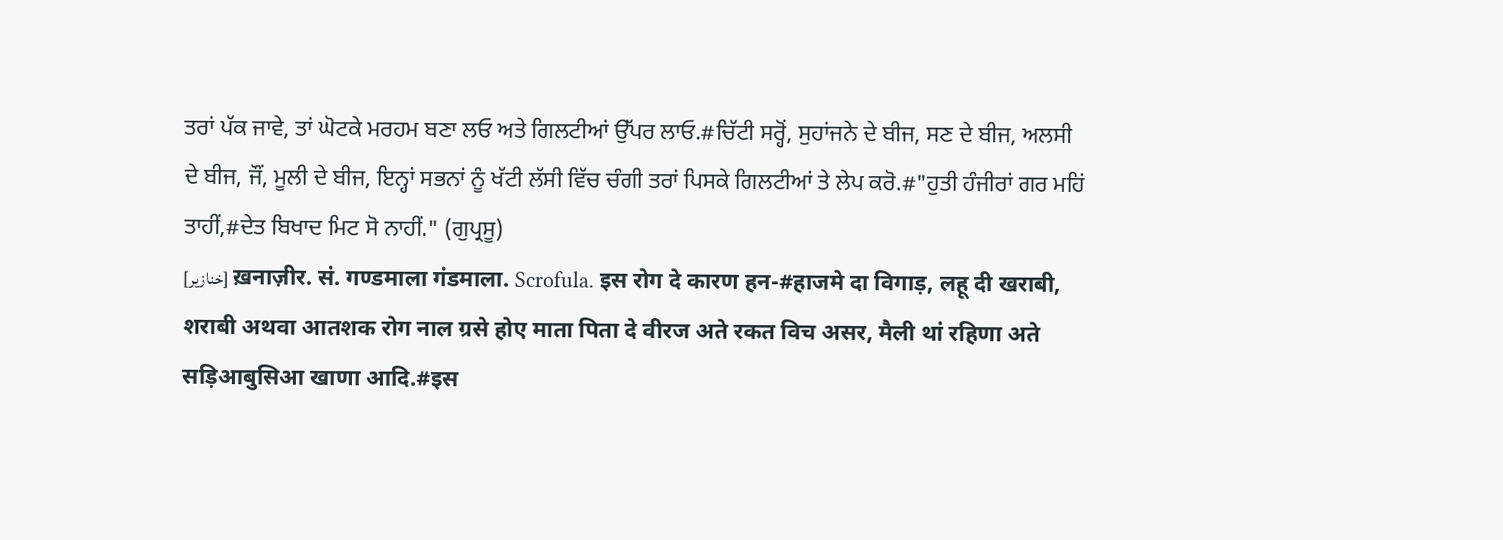ਤਰਾਂ ਪੱਕ ਜਾਵੇ, ਤਾਂ ਘੋਟਕੇ ਮਰਹਮ ਬਣਾ ਲਓ ਅਤੇ ਗਿਲਟੀਆਂ ਉੱਪਰ ਲਾਓ.#ਚਿੱਟੀ ਸਰ੍ਹੋਂ, ਸੁਹਾਂਜਨੇ ਦੇ ਬੀਜ, ਸਣ ਦੇ ਬੀਜ, ਅਲਸੀ ਦੇ ਬੀਜ, ਜੌਂ, ਮੂਲੀ ਦੇ ਬੀਜ, ਇਨ੍ਹਾਂ ਸਭਨਾਂ ਨੂੰ ਖੱਟੀ ਲੱਸੀ ਵਿੱਚ ਚੰਗੀ ਤਰਾਂ ਪਿਸਕੇ ਗਿਲਟੀਆਂ ਤੇ ਲੇਪ ਕਰੋ.#"ਹੁਤੀ ਹੰਜੀਰਾਂ ਗਰ ਮਹਿਂ ਤਾਹੀਂ,#ਦੇਤ ਬਿਖਾਦ ਮਿਟ ਸੋ ਨਾਹੀਂ." (ਗੁਪ੍ਰਸੂ)
[خنازیر] ख़नाज़ीर. सं. गण्डमाला गंडमाला. Scrofula. इस रोग दे कारण हन-#हाजमे दा विगाड़, लहू दी खराबी, शराबी अथवा आतशक रोग नाल ग्रसे होए माता पिता दे वीरज अते रकत विच असर, मैली थां रहिणा अते सड़िआबुसिआ खाणा आदि.#इस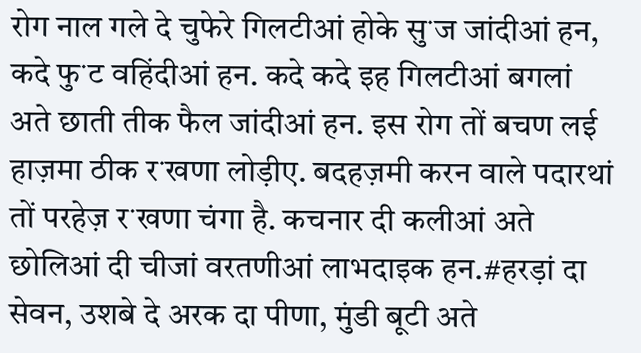रोग नाल गले दे चुफेरे गिलटीआं होके सुॱज जांदीआं हन, कदे फुॱट वहिंदीआं हन. कदे कदे इह गिलटीआं बगलां अते छाती तीक फैल जांदीआं हन. इस रोग तों बचण लई हाज़मा ठीक रॱखणा लोड़ीए. बदहज़मी करन वाले पदारथां तों परहेज़ रॱखणा चंगा है. कचनार दी कलीआं अते छोलिआं दी चीजां वरतणीआं लाभदाइक हन.#हरड़ां दा सेवन, उशबे दे अरक दा पीणा, मुंडी बूटी अते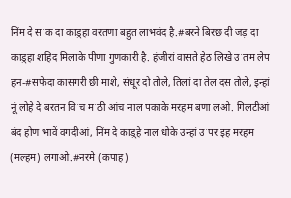निंम दे सॱक दा काड़्हा वरतणा बहुत लाभवंद है.#बरने बिरछ दी जड़ दा काड़्हा शहिद मिलाके पीणा गुणकारी है. हंजीरां वासते हेठ लिखे उॱतम लेप हन-#सफेदा कासगरी छी माशे, संधूर दो तोले, तिलां दा तेल दस तोले, इन्हां नूं लोहे दे बरतन विॱच मॱठी आंच नाल पकाके मरहम बणा लओ. गिलटीआं बंद होण भावें वगदीआं, निंम दे काड़्हे नाल धोके उन्हां उॱपर इह मरहम (मल्हम) लगाओ.#नरमे (कपाह)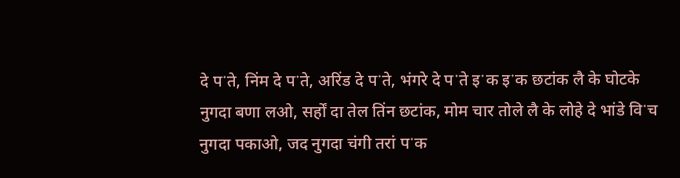दे पॱते, निंम दे पॱते, अरिंड दे पॱते, भंगरे दे पॱते इॱक इॱक छटांक लै के घोटके नुगदा बणा लओ, सर्हों दा तेल तिंन छटांक, मोम चार तोले लै के लोहे दे भांडे विॱच नुगदा पकाओ, जद नुगदा चंगी तरां पॱक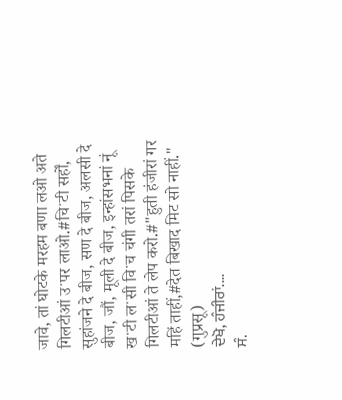जावे, तां घोटके मरहम बणा लओ अते गिलटीआं उॱपर लाओ.#चिॱटी सर्हों, सुहांजने दे बीज, सण दे बीज, अलसी दे बीज, जौं, मूली दे बीज, इन्हांसभनां नूं खॱटी लॱसी विॱच चंगी तरां पिसके गिलटीआं ते लेप करो.#"हुती हंजीरां गर महिं ताहीं,#देत बिखाद मिट सो नाहीं." (गुप्रसू)
ਦੇਖੋ, ਹੰਜੀਰਾਂ....
ਸੰ.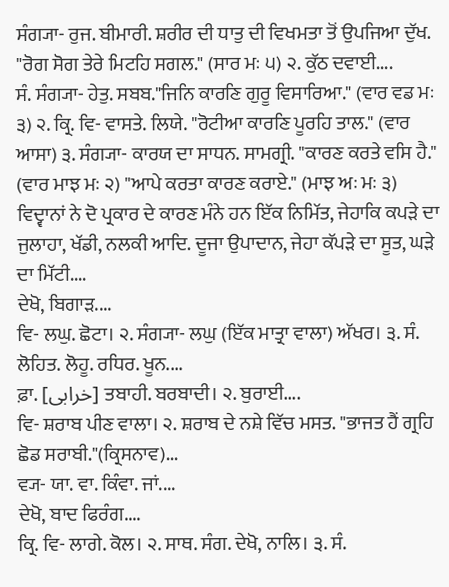ਸੰਗ੍ਯਾ- ਰੁਜ. ਬੀਮਾਰੀ. ਸ਼ਰੀਰ ਦੀ ਧਾਤੁ ਦੀ ਵਿਖਮਤਾ ਤੋਂ ਉਪਜਿਆ ਦੁੱਖ. "ਰੋਗ ਸੋਗ ਤੇਰੇ ਮਿਟਹਿ ਸਗਲ." (ਸਾਰ ਮਃ ੫) ੨. ਕੁੱਠ ਦਵਾਈ....
ਸੰ. ਸੰਗ੍ਯਾ- ਹੇਤੁ. ਸਬਬ."ਜਿਨਿ ਕਾਰਣਿ ਗੁਰੂ ਵਿਸਾਰਿਆ." (ਵਾਰ ਵਡ ਮਃ ੩) ੨. ਕ੍ਰਿ. ਵਿ- ਵਾਸਤੇ. ਲਿਯੇ. "ਰੋਟੀਆ ਕਾਰਣਿ ਪੂਰਹਿ ਤਾਲ." (ਵਾਰ ਆਸਾ) ੩. ਸੰਗ੍ਯਾ- ਕਾਰਯ ਦਾ ਸਾਧਨ. ਸਾਮਗ੍ਰੀ. "ਕਾਰਣ ਕਰਤੇ ਵਸਿ ਹੈ." (ਵਾਰ ਮਾਝ ਮਃ ੨) "ਆਪੇ ਕਰਤਾ ਕਾਰਣ ਕਰਾਏ." (ਮਾਝ ਅਃ ਮਃ ੩) ਵਿਦ੍ਵਾਨਾਂ ਨੇ ਦੋ ਪ੍ਰਕਾਰ ਦੇ ਕਾਰਣ ਮੰਨੇ ਹਨ ਇੱਕ ਨਿਮਿੱਤ, ਜੇਹਾਕਿ ਕਪੜੇ ਦਾ ਜੁਲਾਹਾ, ਖੱਡੀ, ਨਲਕੀ ਆਦਿ. ਦੂਜਾ ਉਪਾਦਾਨ, ਜੇਹਾ ਕੱਪੜੇ ਦਾ ਸੂਤ, ਘੜੇ ਦਾ ਮਿੱਟੀ....
ਦੇਖੋ, ਬਿਗਾੜ....
ਵਿ- ਲਘੁ. ਛੋਟਾ। ੨. ਸੰਗ੍ਯਾ- ਲਘੁ (ਇੱਕ ਮਾਤ੍ਰਾ ਵਾਲਾ) ਅੱਖਰ। ੩. ਸੰ. ਲੋਹਿਤ. ਲੋਹੂ. ਰਧਿਰ. ਖੂਨ....
ਫ਼ਾ. [خرابی] ਤਬਾਹੀ. ਬਰਬਾਦੀ। ੨. ਬੁਰਾਈ....
ਵਿ- ਸ਼ਰਾਬ ਪੀਣ ਵਾਲਾ। ੨. ਸ਼ਰਾਬ ਦੇ ਨਸ਼ੇ ਵਿੱਚ ਮਸਤ. "ਭਾਜਤ ਹੈਂ ਗ੍ਰਹਿ ਛੋਡ ਸਰਾਬੀ."(ਕ੍ਰਿਸਨਾਵ)...
ਵ੍ਯ- ਯਾ. ਵਾ. ਕਿੰਵਾ. ਜਾਂ....
ਦੇਖੋ, ਬਾਦ ਫਿਰੰਗ....
ਕ੍ਰਿ. ਵਿ- ਲਾਗੇ. ਕੋਲ। ੨. ਸਾਥ. ਸੰਗ. ਦੇਖੋ, ਨਾਲਿ। ੩. ਸੰ.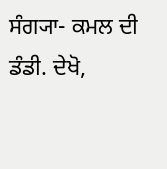ਸੰਗ੍ਯਾ- ਕਮਲ ਦੀ ਡੰਡੀ. ਦੇਖੋ,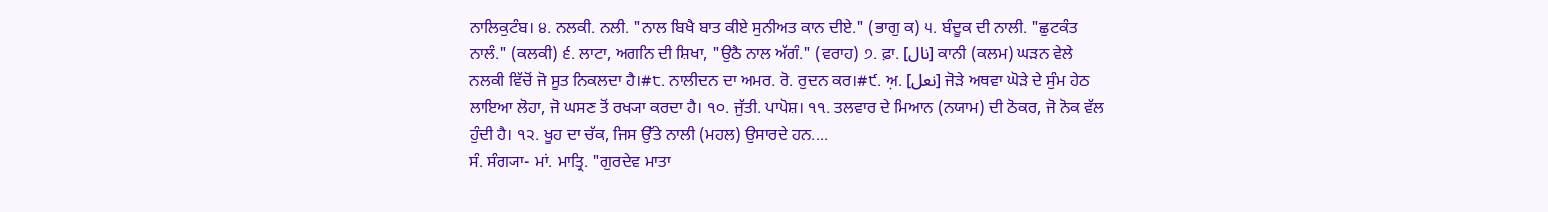ਨਾਲਿਕੁਟੰਬ। ੪. ਨਲਕੀ. ਨਲੀ. "ਨਾਲ ਬਿਖੈ ਬਾਤ ਕੀਏ ਸੁਨੀਅਤ ਕਾਨ ਦੀਏ." (ਭਾਗੁ ਕ) ੫. ਬੰਦੂਕ ਦੀ ਨਾਲੀ. "ਛੁਟਕੰਤ ਨਾਲੰ." (ਕਲਕੀ) ੬. ਲਾਟਾ, ਅਗਨਿ ਦੀ ਸ਼ਿਖਾ, "ਉਠੈ ਨਾਲ ਅੱਗੰ." (ਵਰਾਹ) ੭. ਫ਼ਾ. [نال] ਕਾਨੀ (ਕਲਮ) ਘੜਨ ਵੇਲੇ ਨਲਕੀ ਵਿੱਚੋਂ ਜੋ ਸੂਤ ਨਿਕਲਦਾ ਹੈ।#੮. ਨਾਲੀਦਨ ਦਾ ਅਮਰ. ਰੋ. ਰੁਦਨ ਕਰ।#੯. ਅ਼. [نعل] ਜੋੜੇ ਅਥਵਾ ਘੋੜੇ ਦੇ ਸੁੰਮ ਹੇਠ ਲਾਇਆ ਲੋਹਾ, ਜੋ ਘਸਣ ਤੋਂ ਰਖ੍ਯਾ ਕਰਦਾ ਹੈ। ੧੦. ਜੁੱਤੀ. ਪਾਪੋਸ਼। ੧੧. ਤਲਵਾਰ ਦੇ ਮਿਆਨ (ਨਯਾਮ) ਦੀ ਠੋਕਰ, ਜੋ ਨੋਕ ਵੱਲ ਹੁੰਦੀ ਹੈ। ੧੨. ਖੂਹ ਦਾ ਚੱਕ, ਜਿਸ ਉੱਤੇ ਨਾਲੀ (ਮਹਲ) ਉਸਾਰਦੇ ਹਨ....
ਸੰ. ਸੰਗ੍ਯਾ- ਮਾਂ. ਮਾਤ੍ਰਿ. "ਗੁਰਦੇਵ ਮਾਤਾ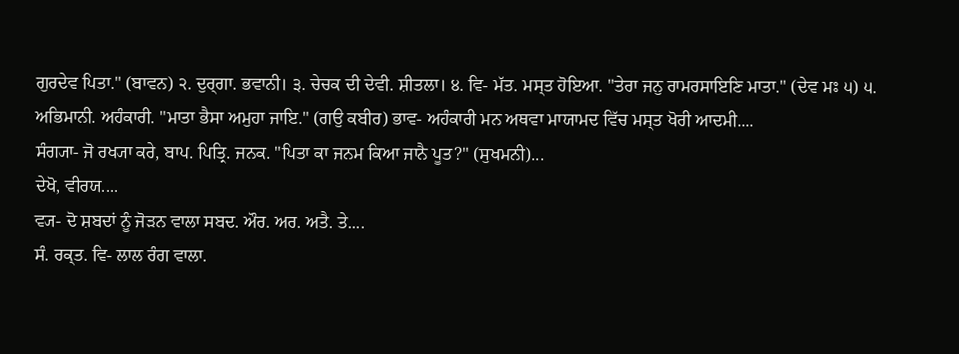ਗੁਰਦੇਵ ਪਿਤਾ." (ਬਾਵਨ) ੨. ਦੁਰ੍ਗਾ. ਭਵਾਨੀ। ੩. ਚੇਚਕ ਦੀ ਦੇਵੀ. ਸ਼ੀਤਲਾ। ੪. ਵਿ- ਮੱਤ. ਮਸ੍ਤ ਹੋਇਆ. "ਤੇਰਾ ਜਨੁ ਰਾਮਰਸਾਇਣਿ ਮਾਤਾ." (ਦੇਵ ਮਃ ੫) ੫. ਅਭਿਮਾਨੀ. ਅਹੰਕਾਰੀ. "ਮਾਤਾ ਭੈਸਾ ਅਮੁਹਾ ਜਾਇ." (ਗਉ ਕਬੀਰ) ਭਾਵ- ਅਹੰਕਾਰੀ ਮਨ ਅਥਵਾ ਮਾਯਾਮਦ ਵਿੱਚ ਮਸ੍ਤ ਖੋਰੀ ਆਦਮੀ....
ਸੰਗ੍ਯਾ- ਜੋ ਰਖ੍ਯਾ ਕਰੇ, ਬਾਪ. ਪਿਤ੍ਰਿ. ਜਨਕ. "ਪਿਤਾ ਕਾ ਜਨਮ ਕਿਆ ਜਾਨੈ ਪੂਤ?" (ਸੁਖਮਨੀ)...
ਦੇਖੋ, ਵੀਰਯ....
ਵ੍ਯ- ਦੋ ਸ਼ਬਦਾਂ ਨੂੰ ਜੋੜਨ ਵਾਲਾ ਸਬਦ. ਔਰ. ਅਰ. ਅਤੈ. ਤੇ....
ਸੰ. ਰਕ੍ਤ. ਵਿ- ਲਾਲ ਰੰਗ ਵਾਲਾ.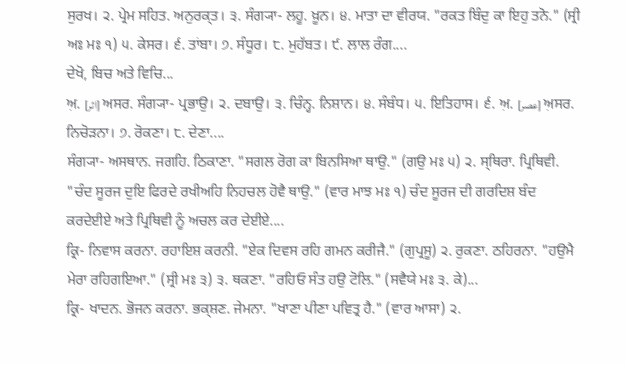ਸੁਰਖ। ੨. ਪ੍ਰੇਮ ਸਹਿਤ. ਅਨੁਰਕ੍ਤ। ੩. ਸੰਗ੍ਯਾ- ਲਹੂ. ਖ਼ੂਨ। ੪. ਮਾਤਾ ਦਾ ਵੀਰਯ. "ਰਕਤ ਬਿੰਦੁ ਕਾ ਇਹੁ ਤਨੋ." (ਸ੍ਰੀ ਅਃ ਮਃ ੧) ੫. ਕੇਸਰ। ੬. ਤਾਂਬਾ। ੭. ਸੰਧੂਰ। ੮. ਮੁਹੱਬਤ। ੯. ਲਾਲ ਰੰਗ....
ਦੇਖੋ, ਬਿਚ ਅਤੇ ਵਿਚਿ...
ਅ਼. [اثر] ਅਸਰ. ਸੰਗ੍ਯਾ- ਪ੍ਰਭਾਉ। ੨. ਦਬਾਉ। ੩. ਚਿੰਨ੍ਹ. ਨਿਸ਼ਾਨ। ੪. ਸੰਬੰਧ। ੫. ਇਤਿਹਾਸ। ੬. ਅ਼. [عصر] ਅ਼ਸਰ. ਨਿਚੋੜਨਾ। ੭. ਰੋਕਣਾ। ੮. ਦੇਣਾ....
ਸੰਗ੍ਯਾ- ਅਸਥਾਨ. ਜਗਹਿ. ਠਿਕਾਣਾ. "ਸਗਲ ਰੋਗ ਕਾ ਬਿਨਸਿਆ ਥਾਉ." (ਗਉ ਮਃ ੫) ੨. ਸ੍ਥਿਰਾ. ਪ੍ਰਿਥਿਵੀ. "ਚੰਦ ਸੂਰਜ ਦੁਇ ਫਿਰਦੇ ਰਖੀਅਹਿ ਨਿਹਚਲ ਹੋਵੈ ਥਾਉ." (ਵਾਰ ਮਾਝ ਮਃ ੧) ਚੰਦ ਸੂਰਜ ਦੀ ਗਰਦਿਸ਼ ਬੰਦ ਕਰਦੇਈਏ ਅਤੇ ਪ੍ਰਿਥਿਵੀ ਨੂੰ ਅਚਲ ਕਰ ਦੇਈਏ....
ਕ੍ਰਿ- ਨਿਵਾਸ ਕਰਨਾ. ਰਹਾਇਸ਼ ਕਰਨੀ. "ਏਕ ਦਿਵਸ ਰਹਿ ਗਮਨ ਕਰੀਜੈ." (ਗੁਪ੍ਰਸੂ) ੨. ਰੁਕਣਾ. ਠਹਿਰਨਾ. "ਹਉਮੈ ਮੇਰਾ ਰਹਿਗਇਆ." (ਸ੍ਰੀ ਮਃ ੩) ੩. ਥਕਣਾ. "ਰਹਿਓ ਸੰਤ ਹਉ ਟੋਲਿ." (ਸਵੈਯੇ ਮਃ ੩. ਕੇ)...
ਕ੍ਰਿ- ਖਾਦਨ. ਭੋਜਨ ਕਰਨਾ. ਭਕ੍ਸ਼ਣ. ਜੇਮਨਾ. "ਖਾਣਾ ਪੀਣਾ ਪਵਿਤ੍ਰ ਹੈ." (ਵਾਰ ਆਸਾ) ੨.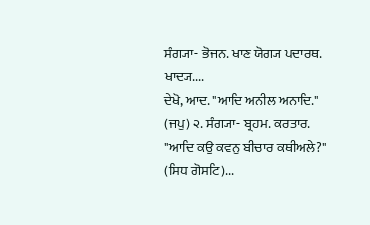ਸੰਗ੍ਯਾ- ਭੋਜਨ. ਖਾਣ ਯੋਗ੍ਯ ਪਦਾਰਥ. ਖਾਦ੍ਯ....
ਦੇਖੋ, ਆਦ. "ਆਦਿ ਅਨੀਲ ਅਨਾਦਿ." (ਜਪੁ) ੨. ਸੰਗ੍ਯਾ- ਬ੍ਰਹਮ. ਕਰਤਾਰ. "ਆਦਿ ਕਉ ਕਵਨੁ ਬੀਚਾਰ ਕਥੀਅਲੇ?" (ਸਿਧ ਗੋਸਟਿ)...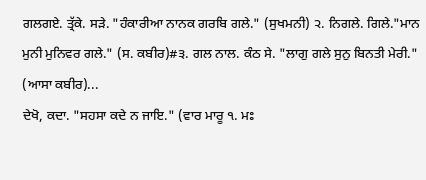ਗਲਗਏ. ਤ੍ਰੱਕੇ. ਸੜੇ. "ਹੰਕਾਰੀਆ ਨਾਨਕ ਗਰਬਿ ਗਲੇ." (ਸੁਖਮਨੀ) ੨. ਨਿਗਲੇ. ਗਿਲੇ."ਮਾਨ ਮੁਨੀ ਮੁਨਿਵਰ ਗਲੇ." (ਸ. ਕਬੀਰ)#੩. ਗਲ ਨਾਲ. ਕੰਠ ਸੇ. "ਲਾਗੁ ਗਲੇ ਸੁਨੁ ਬਿਨਤੀ ਮੇਰੀ." (ਆਸਾ ਕਬੀਰ)...
ਦੇਖੋ, ਕਦਾ. "ਸਹਸਾ ਕਦੇ ਨ ਜਾਇ." (ਵਾਰ ਮਾਰੂ ੧. ਮਃ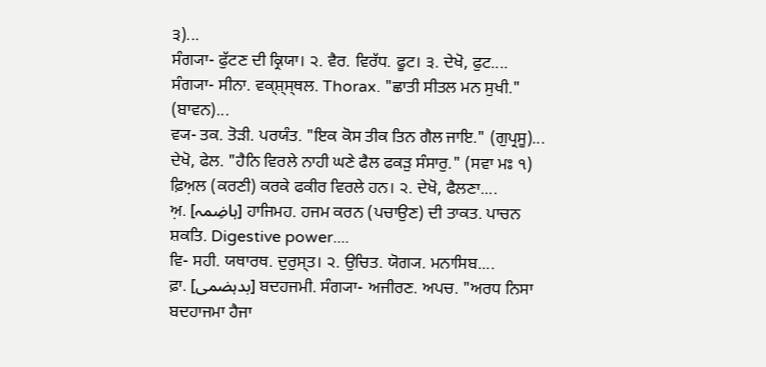੩)...
ਸੰਗ੍ਯਾ- ਫੁੱਟਣ ਦੀ ਕ੍ਰਿਯਾ। ੨. ਵੈਰ. ਵਿਰੱਧ. ਫੂਟ। ੩. ਦੇਖੋ, ਫੁਟ....
ਸੰਗ੍ਯਾ- ਸੀਨਾ. ਵਕ੍ਸ਼੍ਸ੍ਥਲ. Thorax. "ਛਾਤੀ ਸੀਤਲ ਮਨ ਸੁਖੀ." (ਬਾਵਨ)...
ਵ੍ਯ- ਤਕ. ਤੋੜੀ. ਪਰਯੰਤ. "ਇਕ ਕੋਸ ਤੀਕ ਤਿਨ ਗੈਲ ਜਾਇ." (ਗੁਪ੍ਰਸੂ)...
ਦੇਖੋ, ਫੇਲ. "ਹੈਨਿ ਵਿਰਲੇ ਨਾਹੀ ਘਣੇ ਫੈਲ ਫਕੜੁ ਸੰਸਾਰੁ." (ਸਵਾ ਮਃ ੧) ਫ਼ਿਅ਼ਲ (ਕਰਣੀ) ਕਰਕੇ ਫਕੀਰ ਵਿਰਲੇ ਹਨ। ੨. ਦੇਖੋ, ਫੈਲਣਾ....
ਅ਼. [ہاضِمہ] ਹਾਜਿਮਹ. ਹਜਮ ਕਰਨ (ਪਚਾਉਣ) ਦੀ ਤਾਕਤ. ਪਾਚਨ ਸ਼ਕਤਿ. Digestive power....
ਵਿ- ਸਹੀ. ਯਥਾਰਥ. ਦੁਰੁਸ੍ਤ। ੨. ਉਚਿਤ. ਯੋਗ੍ਯ. ਮਨਾਸਿਬ....
ਫ਼ਾ. [بدہضمی] ਬਦਹਜਮੀ. ਸੰਗ੍ਯਾ- ਅਜੀਰਣ. ਅਪਚ. "ਅਰਧ ਨਿਸਾ ਬਦਹਾਜਮਾ ਹੈਜਾ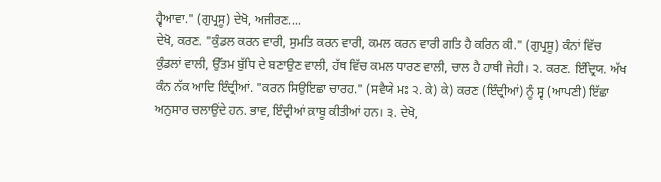ਹ੍ਵੈਆਵਾ." (ਗੁਪ੍ਰਸੂ) ਦੇਖੋ, ਅਜੀਰਣ....
ਦੇਖੋ, ਕਰਣ. "ਕੁੰਡਲ ਕਰਨ ਵਾਰੀ, ਸੁਮਤਿ ਕਰਨ ਵਾਰੀ, ਕਮਲ ਕਰਨ ਵਾਰੀ ਗਤਿ ਹੈ ਕਰਿਨ ਕੀ." (ਗੁਪ੍ਰਸੂ) ਕੰਨਾਂ ਵਿੱਚ ਕੁੰਡਲਾਂ ਵਾਲੀ, ਉੱਤਮ ਬੁੱਧਿ ਦੇ ਬਣਾਉਣ ਵਾਲੀ, ਹੱਥ ਵਿੱਚ ਕਮਲ ਧਾਰਣ ਵਾਲੀ, ਚਾਲ ਹੈ ਹਾਥੀ ਜੇਹੀ। ੨. ਕਰਣ. ਇੰਦ੍ਰਿਯ. ਅੱਖ ਕੰਨ ਨੱਕ ਆਦਿ ਇੰਦ੍ਰੀਆਂ. "ਕਰਨ ਸਿਉਇਛਾ ਚਾਰਹ." (ਸਵੈਯੇ ਮਃ ੨. ਕੇ) ਕੇ) ਕਰਣ (ਇੰਦ੍ਰੀਆਂ) ਨੂੰ ਸ੍ਵ (ਆਪਣੀ) ਇੱਛਾ ਅਨੁਸਾਰ ਚਲਾਉਂਦੇ ਹਨ. ਭਾਵ, ਇੰਦ੍ਰੀਆਂ ਕ਼ਾਬੂ ਕੀਤੀਆਂ ਹਨ। ੩. ਦੇਖੋ,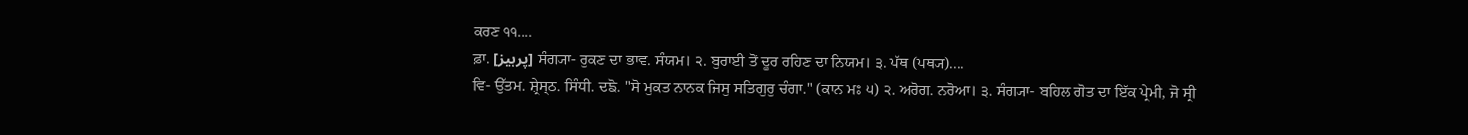ਕਰਣ ੧੧....
ਫ਼ਾ. [پرہیز] ਸੰਗ੍ਯਾ- ਰੁਕਣ ਦਾ ਭਾਵ. ਸੰਯਮ। ੨. ਬੁਰਾਈ ਤੋਂ ਦੂਰ ਰਹਿਣ ਦਾ ਨਿਯਮ। ੩. ਪੱਥ (ਪਥ੍ਯ)....
ਵਿ- ਉੱਤਮ. ਸ਼੍ਰੇਸ੍ਠ. ਸਿੰਧੀ. ਦਙੋ. "ਸੋ ਮੁਕਤ ਨਾਨਕ ਜਿਸੁ ਸਤਿਗੁਰੁ ਚੰਗਾ." (ਕਾਨ ਮਃ ੫) ੨. ਅਰੋਗ. ਨਰੋਆ। ੩. ਸੰਗ੍ਯਾ- ਬਹਿਲ ਗੋਤ ਦਾ ਇੱਕ ਪ੍ਰੇਮੀ, ਜੋ ਸ੍ਰੀ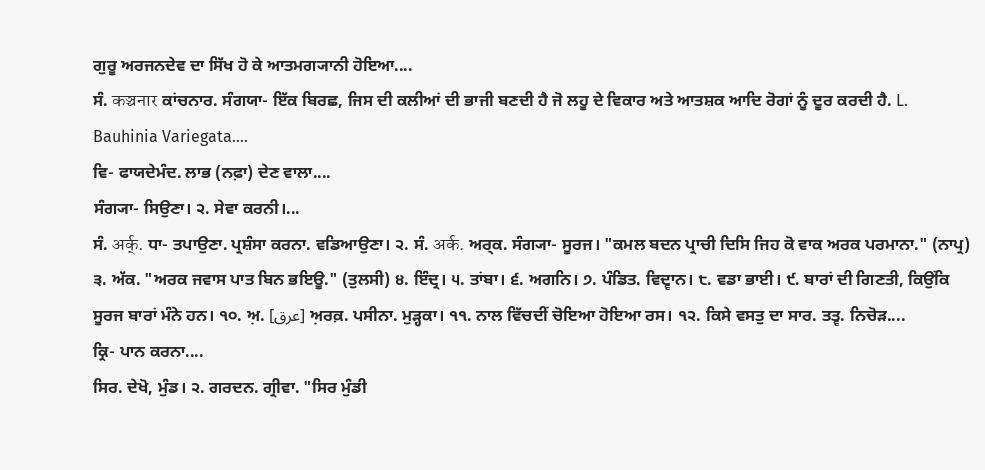ਗੁਰੂ ਅਰਜਨਦੇਵ ਦਾ ਸਿੱਖ ਹੋ ਕੇ ਆਤਮਗ੍ਯਾਨੀ ਹੋਇਆ....
ਸੰ. कञ्चनार ਕਾਂਚਨਾਰ. ਸੰਗਯਾ- ਇੱਕ ਬਿਰਛ, ਜਿਸ ਦੀ ਕਲੀਆਂ ਦੀ ਭਾਜੀ ਬਣਦੀ ਹੈ ਜੋ ਲਹੂ ਦੇ ਵਿਕਾਰ ਅਤੇ ਆਤਸ਼ਕ ਆਦਿ ਰੋਗਾਂ ਨੂੰ ਦੂਰ ਕਰਦੀ ਹੈ. L. Bauhinia Variegata....
ਵਿ- ਫਾਯਦੇਮੰਦ. ਲਾਭ (ਨਫ਼ਾ) ਦੇਣ ਵਾਲਾ....
ਸੰਗ੍ਯਾ- ਸਿਉਣਾ। ੨. ਸੇਵਾ ਕਰਨੀ।...
ਸੰ. अर्क्. ਧਾ- ਤਪਾਉਣਾ. ਪ੍ਰਸ਼ੰਸਾ ਕਰਨਾ. ਵਡਿਆਉਣਾ। ੨. ਸੰ. अर्क. ਅਰ੍ਕ. ਸੰਗ੍ਯਾ- ਸੂਰਜ। "ਕਮਲ ਬਦਨ ਪ੍ਰਾਚੀ ਦਿਸਿ ਜਿਹ ਕੋ ਵਾਕ ਅਰਕ ਪਰਮਾਨਾ." (ਨਾਪ੍ਰ) ੩. ਅੱਕ. "ਅਰਕ ਜਵਾਸ ਪਾਤ ਬਿਨ ਭਇਊ." (ਤੁਲਸੀ) ੪. ਇੰਦ੍ਰ। ੫. ਤਾਂਬਾ। ੬. ਅਗਨਿ। ੭. ਪੰਡਿਤ. ਵਿਦ੍ਵਾਨ। ੮. ਵਡਾ ਭਾਈ। ੯. ਬਾਰਾਂ ਦੀ ਗਿਣਤੀ, ਕਿਉਂਕਿ ਸੂਰਜ ਬਾਰਾਂ ਮੰਨੇ ਹਨ। ੧੦. ਅ਼. [عرق] ਅ਼ਰਕ਼. ਪਸੀਨਾ. ਮੁੜ੍ਹਕਾ। ੧੧. ਨਾਲ ਵਿੱਚਦੀਂ ਚੋਇਆ ਹੋਇਆ ਰਸ। ੧੨. ਕਿਸੇ ਵਸਤੁ ਦਾ ਸਾਰ. ਤਤ੍ਵ. ਨਿਚੋੜ....
ਕ੍ਰਿ- ਪਾਨ ਕਰਨਾ....
ਸਿਰ. ਦੇਖੋ, ਮੁੰਡ। ੨. ਗਰਦਨ. ਗ੍ਰੀਵਾ. "ਸਿਰ ਮੁੰਡੀ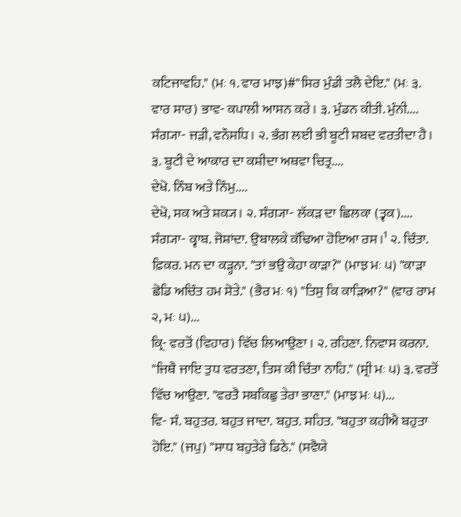ਕਟਿਜਾਵਹਿ." (ਮਃ ੧. ਵਾਰ ਮਾਝ)#"ਸਿਰ ਮੁੰਡੀ ਤਲੈ ਦੇਇ." (ਮਃ ੩. ਵਾਰ ਸਾਰ) ਭਾਵ- ਕਪਾਲੀ ਆਸਨ ਕਰੇ। ੩. ਮੁੰਡਨ ਕੀਤੀ. ਮੁੰਨੀ....
ਸੰਗ੍ਯਾ- ਜੜੀ, ਵਨੌਸਧਿ। ੨. ਭੰਗ ਲਈ ਭੀ ਬੂਟੀ ਸ਼ਬਦ ਵਰਤੀਦਾ ਹੈ। ੩. ਬੂਟੀ ਦੇ ਆਕਾਰ ਦਾ ਕਸ਼ੀਦਾ ਅਥਵਾ ਚਿਤ੍ਰ....
ਦੇਖੋ. ਨਿੰਬ ਅਤੇ ਨਿੰਮੁ....
ਦੇਖੋ, ਸਕ ਅਤੇ ਸ਼ਕ੍ਯ। ੨. ਸੰਗ੍ਯਾ- ਲੱਕੜ ਦਾ ਛਿਲਕਾ (ਤ੍ਵਕ)....
ਸੰਗ੍ਯਾ- ਕ੍ਵਾਬ. ਜੋਸ਼ਾਂਦਾ. ਉਬਾਲਕੇ ਕੱਢਿਆ ਹੋਇਆ ਰਸ।¹ ੨. ਚਿੰਤਾ. ਫ਼ਿਕਰ. ਮਨ ਦਾ ਕੜ੍ਹਨਾ. "ਤਾਂ ਭਉ ਕੇਹਾ ਕਾੜਾ?" (ਮਾਝ ਮਃ ੫) "ਕਾੜਾ ਛੋਡਿ ਅਚਿੰਤ ਹਮ ਸੋਤੇ." (ਭੈਰ ਮਃ ੧) "ਤਿਸੁ ਕਿ ਕਾੜਿਆ?" (ਵਾਰ ਰਾਮ ੨, ਮਃ ੫)...
ਕ੍ਰਿ- ਵਰਤੋਂ (ਵਿਹਾਰ) ਵਿੱਚ ਲਿਆਉਣਾ। ੨. ਰਹਿਣਾ. ਨਿਵਾਸ ਕਰਨਾ. "ਜਿਥੈ ਜਾਇ ਤੁਧ ਵਰਤਣਾ, ਤਿਸ ਕੀ ਚਿੰਤਾ ਨਾਹਿ." (ਸ੍ਰੀ ਮਃ ੫) ੩. ਵਰਤੋਂ ਵਿੱਚ ਆਉਣਾ. "ਵਰਤੈ ਸਬਕਿਛੁ ਤੇਰਾ ਭਾਣਾ." (ਮਾਝ ਮਃ ੫)...
ਵਿ- ਸੰ. ਬਹੁਤਰ. ਬਹੁਤ ਜਾਦਾ. ਬਹੁਤ. ਸਹਿਤ. "ਬਹੁਤਾ ਕਹੀਐ ਬਹੁਤਾ ਹੋਇ." (ਜਪੁ) "ਸਾਧ ਬਹੁਤੇਰੇ ਡਿਠੇ." (ਸਵੈਯੇ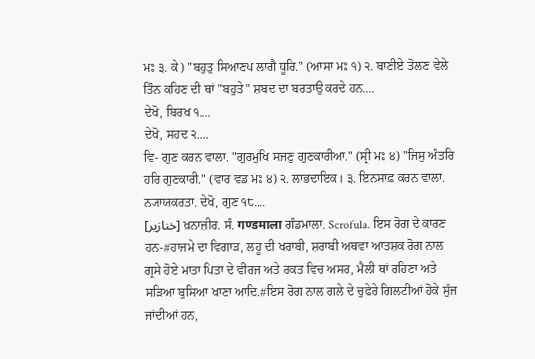ਮਃ ੩. ਕੇ) "ਬਹੁਤੁ ਸਿਆਣਪ ਲਾਗੈ ਧੂਰਿ." (ਆਸਾ ਮਃ ੧) ੨. ਬਾਣੀਏ ਤੋਲਣ ਵੇਲੇ ਤਿੰਨ ਕਹਿਣ ਦੀ ਥਾਂ "ਬਹੁਤੇ" ਸ਼ਬਦ ਦਾ ਬਰਤਾਉ ਕਰਦੇ ਹਨ....
ਦੇਖੋ, ਬਿਰਖ ੧....
ਦੇਖੋ, ਸਹਦ ੨....
ਵਿ- ਗੁਣ ਕਰਨ ਵਾਲਾ. "ਗੁਰਮੁਖਿ ਸਜਣੁ ਗੁਣਕਾਰੀਆ." (ਸ੍ਰੀ ਮਃ ੪) "ਜਿਸੁ ਅੰਤਰਿ ਹਰਿ ਗੁਣਕਾਰੀ." (ਵਾਰ ਵਡ ਮਃ ੪) ੨. ਲਾਭਦਾਇਕ। ੩. ਇਨਸਾਫ਼ ਕਰਨ ਵਾਲਾ. ਨ੍ਯਾਯਕਰਤਾ. ਦੇਖੋ, ਗੁਣ ੧੮....
[خنازیر] ਖ਼ਨਾਜ਼ੀਰ. ਸੰ. गण्डमाला ਗੰਡਮਾਲਾ. Scrofula. ਇਸ ਰੋਗ ਦੇ ਕਾਰਣ ਹਨ-#ਹਾਜਮੇ ਦਾ ਵਿਗਾੜ, ਲਹੂ ਦੀ ਖਰਾਬੀ, ਸ਼ਰਾਬੀ ਅਥਵਾ ਆਤਸ਼ਕ ਰੋਗ ਨਾਲ ਗ੍ਰਸੇ ਹੋਏ ਮਾਤਾ ਪਿਤਾ ਦੇ ਵੀਰਜ ਅਤੇ ਰਕਤ ਵਿਚ ਅਸਰ, ਮੈਲੀ ਥਾਂ ਰਹਿਣਾ ਅਤੇ ਸੜਿਆ ਬੁਸਿਆ ਖਾਣਾ ਆਦਿ.#ਇਸ ਰੋਗ ਨਾਲ ਗਲੇ ਦੇ ਚੁਫੇਰੇ ਗਿਲਟੀਆਂ ਹੋਕੇ ਸੁੱਜ ਜਾਂਦੀਆਂ ਹਨ,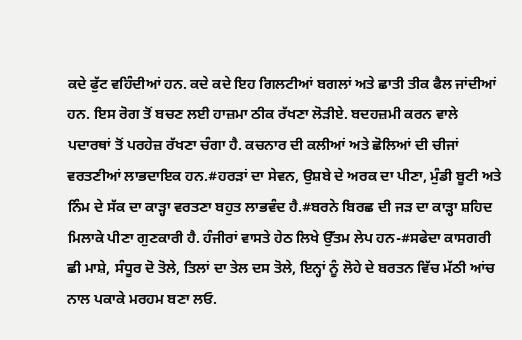ਕਦੇ ਫੁੱਟ ਵਹਿੰਦੀਆਂ ਹਨ. ਕਦੇ ਕਦੇ ਇਹ ਗਿਲਟੀਆਂ ਬਗਲਾਂ ਅਤੇ ਛਾਤੀ ਤੀਕ ਫੈਲ ਜਾਂਦੀਆਂ ਹਨ. ਇਸ ਰੋਗ ਤੋਂ ਬਚਣ ਲਈ ਹਾਜ਼ਮਾ ਠੀਕ ਰੱਖਣਾ ਲੋੜੀਏ. ਬਦਹਜ਼ਮੀ ਕਰਨ ਵਾਲੇ ਪਦਾਰਥਾਂ ਤੋਂ ਪਰਹੇਜ਼ ਰੱਖਣਾ ਚੰਗਾ ਹੈ. ਕਚਨਾਰ ਦੀ ਕਲੀਆਂ ਅਤੇ ਛੋਲਿਆਂ ਦੀ ਚੀਜਾਂ ਵਰਤਣੀਆਂ ਲਾਭਦਾਇਕ ਹਨ.#ਹਰੜਾਂ ਦਾ ਸੇਵਨ, ਉਸ਼ਬੇ ਦੇ ਅਰਕ ਦਾ ਪੀਣਾ, ਮੁੰਡੀ ਬੂਟੀ ਅਤੇ ਨਿੰਮ ਦੇ ਸੱਕ ਦਾ ਕਾੜ੍ਹਾ ਵਰਤਣਾ ਬਹੁਤ ਲਾਭਵੰਦ ਹੈ.#ਬਰਨੇ ਬਿਰਛ ਦੀ ਜੜ ਦਾ ਕਾੜ੍ਹਾ ਸ਼ਹਿਦ ਮਿਲਾਕੇ ਪੀਣਾ ਗੁਣਕਾਰੀ ਹੈ. ਹੰਜੀਰਾਂ ਵਾਸਤੇ ਹੇਠ ਲਿਖੇ ਉੱਤਮ ਲੇਪ ਹਨ-#ਸਫੇਦਾ ਕਾਸਗਰੀ ਛੀ ਮਾਸ਼ੇ, ਸੰਧੂਰ ਦੋ ਤੋਲੇ, ਤਿਲਾਂ ਦਾ ਤੇਲ ਦਸ ਤੋਲੇ, ਇਨ੍ਹਾਂ ਨੂੰ ਲੋਹੇ ਦੇ ਬਰਤਨ ਵਿੱਚ ਮੱਠੀ ਆਂਚ ਨਾਲ ਪਕਾਕੇ ਮਰਹਮ ਬਣਾ ਲਓ.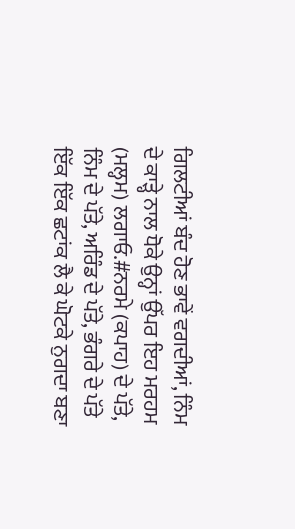ਗਿਲਟੀਆਂ ਬੰਦ ਹੋਣ ਭਾਵੇਂ ਵਗਦੀਆਂ, ਨਿੰਮ ਦੇ ਕਾੜ੍ਹੇ ਨਾਲ ਧੋਕੇ ਉਨ੍ਹਾਂ ਉੱਪਰ ਇਹ ਮਰਹਮ (ਮਲ੍ਹਮ) ਲਗਾਓ.#ਨਰਮੇ (ਕਪਾਹ) ਦੇ ਪੱਤੇ, ਨਿੰਮ ਦੇ ਪੱਤੇ, ਅਰਿੰਡ ਦੇ ਪੱਤੇ, ਭੰਗਰੇ ਦੇ ਪੱਤੇ ਇੱਕ ਇੱਕ ਛਟਾਂਕ ਲੈ ਕੇ ਘੋਟਕੇ ਨੁਗਦਾ ਬਣਾ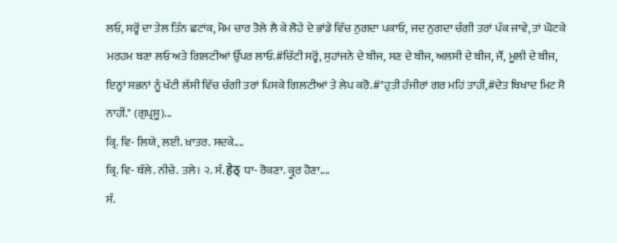ਲਓ, ਸਰ੍ਹੋਂ ਦਾ ਤੇਲ ਤਿੰਨ ਛਟਾਂਕ, ਮੋਮ ਚਾਰ ਤੋਲੇ ਲੈ ਕੇ ਲੋਹੇ ਦੇ ਭਾਂਡੇ ਵਿੱਚ ਨੁਗਦਾ ਪਕਾਓ, ਜਦ ਨੁਗਦਾ ਚੰਗੀ ਤਰਾਂ ਪੱਕ ਜਾਵੇ, ਤਾਂ ਘੋਟਕੇ ਮਰਹਮ ਬਣਾ ਲਓ ਅਤੇ ਗਿਲਟੀਆਂ ਉੱਪਰ ਲਾਓ.#ਚਿੱਟੀ ਸਰ੍ਹੋਂ, ਸੁਹਾਂਜਨੇ ਦੇ ਬੀਜ, ਸਣ ਦੇ ਬੀਜ, ਅਲਸੀ ਦੇ ਬੀਜ, ਜੌਂ, ਮੂਲੀ ਦੇ ਬੀਜ, ਇਨ੍ਹਾਂ ਸਭਨਾਂ ਨੂੰ ਖੱਟੀ ਲੱਸੀ ਵਿੱਚ ਚੰਗੀ ਤਰਾਂ ਪਿਸਕੇ ਗਿਲਟੀਆਂ ਤੇ ਲੇਪ ਕਰੋ.#"ਹੁਤੀ ਹੰਜੀਰਾਂ ਗਰ ਮਹਿਂ ਤਾਹੀਂ,#ਦੇਤ ਬਿਖਾਦ ਮਿਟ ਸੋ ਨਾਹੀਂ." (ਗੁਪ੍ਰਸੂ)...
ਕ੍ਰਿ. ਵਿ- ਲਿਯੇ, ਲਈ. ਖ਼ਾਤਰ. ਸਦਕੇ....
ਕ੍ਰਿ. ਵਿ- ਥੱਲੇ. ਨੀਚੇ. ਤਲੇ। ੨. ਸੰ. हेठ् ਧਾ- ਰੋਕਣਾ. ਕ੍ਰੂਰ ਹੋਣਾ....
ਸੰ.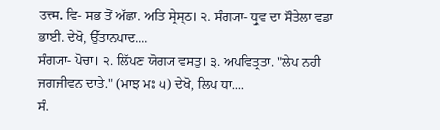उत्त्म. ਵਿ- ਸਭ ਤੋਂ ਅੱਛਾ. ਅਤਿ ਸ੍ਰੇਸ੍ਠ। ੨. ਸੰਗ੍ਯਾ- ਧ੍ਰੁਵ ਦਾ ਸੌਤੇਲਾ ਵਡਾ ਭਾਈ. ਦੇਖੋ, ਉੱਤਾਨਪਾਦ....
ਸੰਗ੍ਯਾ- ਪੋਚਾ। ੨. ਲਿੱਪਣ ਯੋਗ੍ਯ ਵਸਤੁ। ੩. ਅਪਵਿਤ੍ਰਤਾ. "ਲੇਪ ਨਹੀ ਜਗਜੀਵਨ ਦਾਤੇ." (ਮਾਝ ਮਃ ੫) ਦੇਖੋ, ਲਿਪ ਧਾ....
ਸੰ.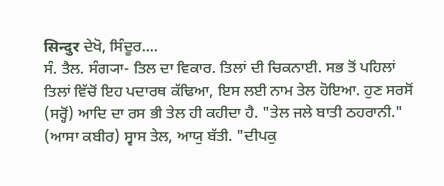सिन्दुर ਦੇਖੋ, ਸਿੰਦੂਰ....
ਸੰ. ਤੈਲ. ਸੰਗ੍ਯਾ- ਤਿਲ ਦਾ ਵਿਕਾਰ. ਤਿਲਾਂ ਦੀ ਚਿਕਨਾਈ. ਸਭ ਤੋਂ ਪਹਿਲਾਂ ਤਿਲਾਂ ਵਿੱਚੋਂ ਇਹ ਪਦਾਰਥ ਕੱਢਿਆ, ਇਸ ਲਈ ਨਾਮ ਤੇਲ ਹੋਇਆ. ਹੁਣ ਸਰਸੋਂ (ਸਰ੍ਹੋਂ) ਆਦਿ ਦਾ ਰਸ ਭੀ ਤੇਲ ਹੀ ਕਹੀਦਾ ਹੈ. "ਤੇਲ ਜਲੇ ਬਾਤੀ ਠਹਰਾਨੀ." (ਆਸਾ ਕਬੀਰ) ਸ੍ਵਾਸ ਤੇਲ, ਆਯੁ ਬੱਤੀ. "ਦੀਪਕੁ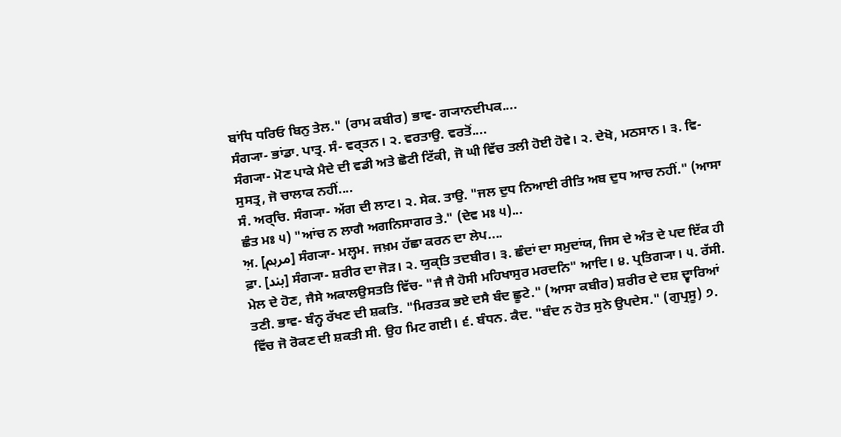ਬਾਂਧਿ ਧਰਿਓ ਬਿਨੁ ਤੇਲ." (ਰਾਮ ਕਬੀਰ) ਭਾਵ- ਗ੍ਯਾਨਦੀਪਕ....
ਸੰਗ੍ਯਾ- ਭਾਂਡਾ. ਪਾਤ੍ਰ. ਸੰ- ਵਰ੍ਤਨ। ੨. ਵਰਤਾਉ. ਵਰਤੋਂ....
ਸੰਗ੍ਯਾ- ਮੋਣ ਪਾਕੇ ਮੈਦੇ ਦੀ ਵਡੀ ਅਤੇ ਛੋਟੀ ਟਿੱਕੀ, ਜੋ ਘੀ ਵਿੱਚ ਤਲੀ ਹੋਈ ਹੋਵੇ। ੨. ਦੇਖੋ, ਮਠਸਾਨ। ੩. ਵਿ- ਸੁਸਤ੍ਰ, ਜੋ ਚਾਲਾਕ ਨਹੀਂ....
ਸੰ. ਅਰ੍ਚਿ. ਸੰਗ੍ਯਾ- ਅੱਗ ਦੀ ਲਾਟ। ੨. ਸੇਕ. ਤਾਉ. "ਜਲ ਦੁਧ ਨਿਆਈ ਰੀਤਿ ਅਬ ਦੁਧ ਆਚ ਨਹੀਂ." (ਆਸਾ ਛੰਤ ਮਃ ੫) "ਆਂਚ ਨ ਲਾਗੈ ਅਗਨਿਸਾਗਰ ਤੇ." (ਦੇਵ ਮਃ ੫)...
ਅ਼. [مرہم] ਸੰਗ੍ਯਾ- ਮਲ੍ਹਮ. ਜਖ਼ਮ ਹੱਛਾ ਕਰਨ ਦਾ ਲੇਪ....
ਫ਼ਾ. [بند] ਸੰਗ੍ਯਾ- ਸ਼ਰੀਰ ਦਾ ਜੋੜ। ੨. ਯੁਕ੍ਤਿ ਤਦਬੀਰ। ੩. ਛੰਦਾਂ ਦਾ ਸਮੁਦਾਂਯ, ਜਿਸ ਦੇ ਅੰਤ ਦੇ ਪਦ ਇੱਕ ਹੀ ਮੇਲ ਦੇ ਹੋਣ, ਜੈਸੇ ਅਕਾਲਉਸਤਤਿ ਵਿੱਚ- "ਜੈ ਜੈ ਹੋਸੀ ਮਹਿਖਾਸੁਰ ਮਰਦਨਿ" ਆਦਿ। ੪. ਪ੍ਰਤਿਗ੍ਯਾ। ੫. ਰੱਸੀ. ਤਣੀ. ਭਾਵ- ਬੰਨ੍ਹ ਰੱਖਣ ਦੀ ਸ਼ਕਤਿ. "ਮਿਰਤਕ ਭਏ ਦਸੈ ਬੰਦ ਛੂਟੇ." (ਆਸਾ ਕਬੀਰ) ਸ਼ਰੀਰ ਦੇ ਦਸ਼ ਦ੍ਵਾਰਿਆਂ ਵਿੱਚ ਜੋ ਰੋਕਣ ਦੀ ਸ਼ਕਤੀ ਸੀ. ਉਹ ਮਿਟ ਗਈ। ੬. ਬੰਧਨ. ਕੈਦ. "ਬੰਦ ਨ ਹੋਤ ਸੁਨੇ ਉਪਦੇਸ." (ਗੁਪ੍ਰਸੂ) ੭.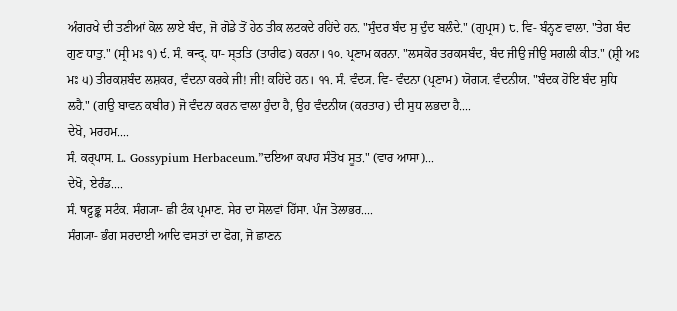ਅੰਗਰਖੇ ਦੀ ਤਣੀਆਂ ਕੋਲ ਲਾਏ ਬੰਦ, ਜੋ ਗੋਡੇ ਤੋਂ ਹੇਠ ਤੀਕ ਲਟਕਦੇ ਰਹਿਂਦੇ ਹਨ. "ਸੁੰਦਰ ਬੰਦ ਸੁ ਦੁੰਦ ਬਲੰਦੇ." (ਗੁਪ੍ਰਸ) ੮. ਵਿ- ਬੰਨ੍ਹਣ ਵਾਲਾ. "ਤੇਗ ਬੰਦ ਗੁਣ ਧਾਤੁ." (ਸ੍ਰੀ ਮਃ ੧) ੯. ਸੰ. वन्द्. ਧਾ- ਸ੍ਤਤਿ (ਤਾਰੀਫ) ਕਰਨਾ। ੧੦. ਪ੍ਰਣਾਮ ਕਰਨਾ. "ਲਸਕੋਰ ਤਰਕਸਬੰਦ, ਬੰਦ ਜੀਉ ਜੀਉ ਸਗਲੀ ਕੀਤ." (ਸ਼੍ਰੀ ਅਃ ਮਃ ੫) ਤੀਰਕਸ਼ਬੰਦ ਲਸ਼ਕਰ, ਵੰਦਨਾ ਕਰਕੇ ਜੀ! ਜੀ! ਕਹਿਂਦੇ ਹਨ। ੧੧. ਸੰ. ਵੰਦ੍ਯ. ਵਿ- ਵੰਦਨਾ (ਪ੍ਰਣਾਮ) ਯੋਗ੍ਯ. ਵੰਦਨੀਯ. "ਬੰਦਕ ਹੋਇ ਬੰਦ ਸੁਧਿ ਲਹੈ." (ਗਉ ਬਾਵਨ ਕਬੀਰ) ਜੋ ਵੰਦਨਾ ਕਰਨ ਵਾਲਾ ਹੁੰਦਾ ਹੈ, ਉਹ ਵੰਦਨੀਯ (ਕਰਤਾਰ) ਦੀ ਸੁਧ ਲਭਦਾ ਹੈ....
ਦੇਖੋ, ਮਰਹਮ....
ਸੰ. ਕਰ੍ਪਾਸ. L. Gossypium Herbaceum.”ਦਇਆ ਕਪਾਹ ਸੰਤੋਖ ਸੂਤ." (ਵਾਰ ਆਸਾ)...
ਦੇਖੋ, ਏਰੰਡ....
ਸੰ. षट्टङ्क ਸਟੰਕ. ਸੰਗ੍ਯਾ- ਛੀ ਟੰਕ ਪ੍ਰਮਾਣ. ਸੇਰ ਦਾ ਸੋਲਵਾਂ ਹਿੱਸਾ. ਪੰਜ ਤੋਲਾਭਰ....
ਸੰਗ੍ਯਾ- ਭੰਗ ਸਰਦਾਈ ਆਦਿ ਵਸਤਾਂ ਦਾ ਫੋਗ, ਜੋ ਛਾਣਨ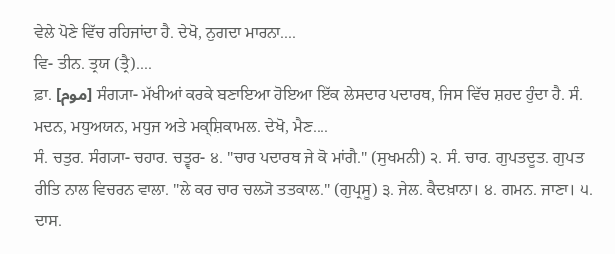ਵੇਲੇ ਪੋਣੇ ਵਿੱਚ ਰਹਿਜਾਂਦਾ ਹੈ. ਦੇਖੋ, ਨੁਗਦਾ ਮਾਰਨਾ....
ਵਿ- ਤੀਨ. ਤ੍ਰਯ (ਤ੍ਰੈ)....
ਫ਼ਾ. [موم] ਸੰਗ੍ਯਾ- ਮੱਖੀਆਂ ਕਰਕੇ ਬਣਾਇਆ ਹੋਇਆ ਇੱਕ ਲੇਸਦਾਰ ਪਦਾਰਥ, ਜਿਸ ਵਿੱਚ ਸ਼ਹਦ ਹੁੰਦਾ ਹੈ. ਸੰ. ਮਦਨ, ਮਧੁਅਯਨ, ਮਧੁਜ ਅਤੇ ਮਕ੍ਸ਼ਿਕਾਮਲ. ਦੇਖੋ, ਮੈਣ....
ਸੰ. ਚਤੁਰ. ਸੰਗ੍ਯਾ- ਚਹਾਰ. ਚਤ੍ਵਰ- ੪. "ਚਾਰ ਪਦਾਰਥ ਜੇ ਕੋ ਮਾਂਗੈ." (ਸੁਖਮਨੀ) ੨. ਸੰ. ਚਾਰ. ਗੁਪਤਦੂਤ. ਗੁਪਤ ਰੀਤਿ ਨਾਲ ਵਿਚਰਨ ਵਾਲਾ. "ਲੇ ਕਰ ਚਾਰ ਚਲ੍ਯੋ ਤਤਕਾਲ." (ਗੁਪ੍ਰਸੂ) ੩. ਜੇਲ. ਕੈਦਖ਼ਾਨਾ। ੪. ਗਮਨ. ਜਾਣਾ। ੫. ਦਾਸ.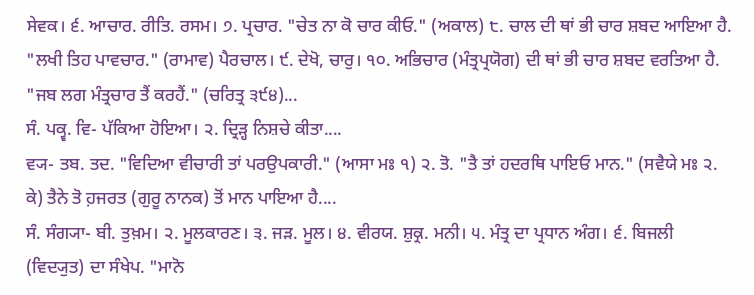ਸੇਵਕ। ੬. ਆਚਾਰ. ਰੀਤਿ. ਰਸਮ। ੭. ਪ੍ਰਚਾਰ. "ਚੇਤ ਨਾ ਕੋ ਚਾਰ ਕੀਓ." (ਅਕਾਲ) ੮. ਚਾਲ ਦੀ ਥਾਂ ਭੀ ਚਾਰ ਸ਼ਬਦ ਆਇਆ ਹੈ. "ਲਖੀ ਤਿਹ ਪਾਵਚਾਰ." (ਰਾਮਾਵ) ਪੈਰਚਾਲ। ੯. ਦੇਖੋ, ਚਾਰੁ। ੧੦. ਅਭਿਚਾਰ (ਮੰਤ੍ਰਪ੍ਰਯੋਗ) ਦੀ ਥਾਂ ਭੀ ਚਾਰ ਸ਼ਬਦ ਵਰਤਿਆ ਹੈ. "ਜਬ ਲਗ ਮੰਤ੍ਰਚਾਰ ਤੈਂ ਕਰਹੈਂ." (ਚਰਿਤ੍ਰ ੩੯੪)...
ਸੰ. ਪਕ੍ਵ. ਵਿ- ਪੱਕਿਆ ਹੋਇਆ। ੨. ਦ੍ਰਿੜ੍ਹ ਨਿਸ਼ਚੇ ਕੀਤਾ....
ਵ੍ਯ- ਤਬ. ਤਦ. "ਵਿਦਿਆ ਵੀਚਾਰੀ ਤਾਂ ਪਰਉਪਕਾਰੀ." (ਆਸਾ ਮਃ ੧) ੨. ਤੋ. "ਤੈ ਤਾਂ ਹਦਰਥਿ ਪਾਇਓ ਮਾਨ." (ਸਵੈਯੇ ਮਃ ੨. ਕੇ) ਤੈਨੇ ਤੋ ਹ਼ਜਰਤ (ਗੁਰੂ ਨਾਨਕ) ਤੋਂ ਮਾਨ ਪਾਇਆ ਹੈ....
ਸੰ. ਸੰਗ੍ਯਾ- ਬੀ. ਤੁਖ਼ਮ। ੨. ਮੂਲਕਾਰਣ। ੩. ਜੜ. ਮੂਲ। ੪. ਵੀਰਯ. ਸ਼ੁਕ੍ਰ. ਮਨੀ। ੫. ਮੰਤ੍ਰ ਦਾ ਪ੍ਰਧਾਨ ਅੰਗ। ੬. ਬਿਜਲੀ (ਵਿਦ੍ਯੁਤ) ਦਾ ਸੰਖੇਪ. "ਮਾਨੋ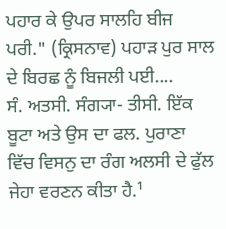ਪਹਾਰ ਕੇ ਉਪਰ ਸਾਲਹਿ ਬੀਜ ਪਰੀ." (ਕ੍ਰਿਸਨਾਵ) ਪਹਾੜ ਪੁਰ ਸਾਲ ਦੇ ਬਿਰਛ ਨੂੰ ਬਿਜਲੀ ਪਈ....
ਸੰ. ਅਤਸੀ. ਸੰਗ੍ਯਾ- ਤੀਸੀ. ਇੱਕ ਬੂਟਾ ਅਤੇ ਉਸ ਦਾ ਫਲ. ਪੁਰਾਣਾ ਵਿੱਚ ਵਿਸਨੁ ਦਾ ਰੰਗ ਅਲਸੀ ਦੇ ਫੁੱਲ ਜੇਹਾ ਵਰਣਨ ਕੀਤਾ ਹੈ.¹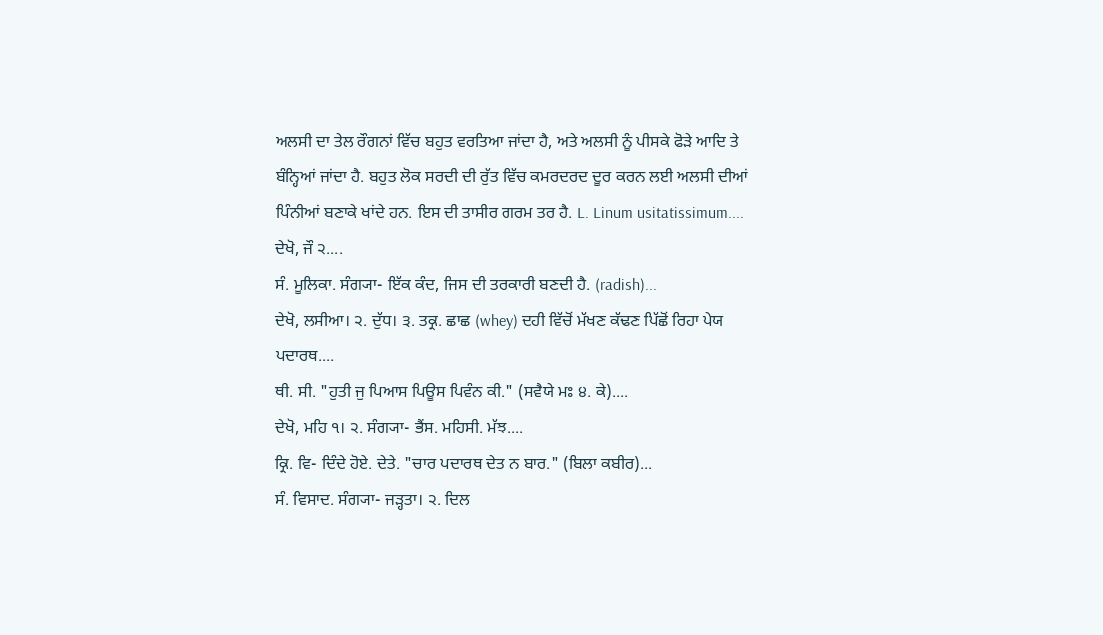ਅਲਸੀ ਦਾ ਤੇਲ ਰੌਗਨਾਂ ਵਿੱਚ ਬਹੁਤ ਵਰਤਿਆ ਜਾਂਦਾ ਹੈ, ਅਤੇ ਅਲਸੀ ਨੂੰ ਪੀਸਕੇ ਫੋੜੇ ਆਦਿ ਤੇ ਬੰਨ੍ਹਿਆਂ ਜਾਂਦਾ ਹੈ. ਬਹੁਤ ਲੋਕ ਸਰਦੀ ਦੀ ਰੁੱਤ ਵਿੱਚ ਕਮਰਦਰਦ ਦੂਰ ਕਰਨ ਲਈ ਅਲਸੀ ਦੀਆਂ ਪਿੰਨੀਆਂ ਬਣਾਕੇ ਖਾਂਦੇ ਹਨ. ਇਸ ਦੀ ਤਾਸੀਰ ਗਰਮ ਤਰ ਹੈ. L. Linum usitatissimum....
ਦੇਖੋ, ਜੌ ੨....
ਸੰ. ਮੂਲਿਕਾ. ਸੰਗ੍ਯਾ- ਇੱਕ ਕੰਦ, ਜਿਸ ਦੀ ਤਰਕਾਰੀ ਬਣਦੀ ਹੈ. (radish)...
ਦੇਖੋ, ਲਸੀਆ। ੨. ਦੁੱਧ। ੩. ਤਕ੍ਰ. ਛਾਛ (whey) ਦਹੀ ਵਿੱਚੋਂ ਮੱਖਣ ਕੱਢਣ ਪਿੱਛੋਂ ਰਿਹਾ ਪੇਯ ਪਦਾਰਥ....
ਥੀ. ਸੀ. "ਹੁਤੀ ਜੁ ਪਿਆਸ ਪਿਊਸ ਪਿਵੰਨ ਕੀ." (ਸਵੈਯੇ ਮਃ ੪. ਕੇ)....
ਦੇਖੋ, ਮਹਿ ੧। ੨. ਸੰਗ੍ਯਾ- ਭੈਂਸ. ਮਹਿਸੀ. ਮੱਝ....
ਕ੍ਰਿ. ਵਿ- ਦਿੰਦੇ ਹੋਏ. ਦੇਤੇ. "ਚਾਰ ਪਦਾਰਥ ਦੇਤ ਨ ਬਾਰ." (ਬਿਲਾ ਕਬੀਰ)...
ਸੰ. ਵਿਸਾਦ. ਸੰਗ੍ਯਾ- ਜੜ੍ਹਤਾ। ੨. ਦਿਲ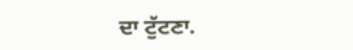ਦਾ ਟੁੱਟਣਾ.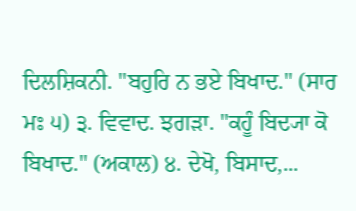ਦਿਲਸ਼ਿਕਨੀ. "ਬਹੁਰਿ ਨ ਭਏ ਬਿਖਾਦ." (ਸਾਰ ਮਃ ੫) ੩. ਵਿਵਾਦ. ਝਗੜਾ. "ਕਹੂੰ ਬਿਦ੍ਯਾ ਕੋ ਬਿਖਾਦ." (ਅਕਾਲ) ੪. ਦੇਖੋ, ਬਿਸਾਦ,...